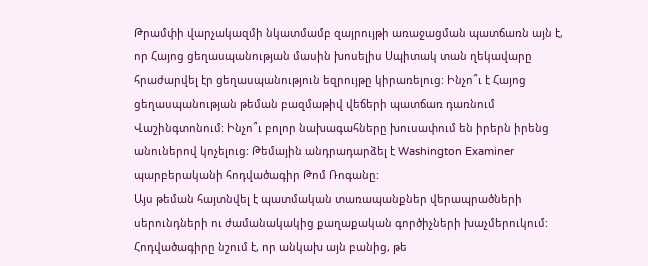Թրամփի վարչակազմի նկատմամբ զայրույթի առաջացման պատճառն այն է, որ Հայոց ցեղասպանության մասին խոսելիս Սպիտակ տան ղեկավարը հրաժարվել էր ցեղասպանություն եզրույթը կիրառելուց: Ինչո՞ւ է Հայոց ցեղասպանության թեման բազմաթիվ վեճերի պատճառ դառնում Վաշինգտոնում: Ինչո՞ւ բոլոր նախագահները խուսափում են իրերն իրենց անուներով կոչելուց: Թեմային անդրադարձել է Washington Examiner պարբերականի հոդվածագիր Թոմ Ռոգանը:
Այս թեման հայտնվել է պատմական տառապանքներ վերապրածների սերունդների ու ժամանակակից քաղաքական գործիչների խաչմերուկում: Հոդվածագիրը նշում է, որ անկախ այն բանից, թե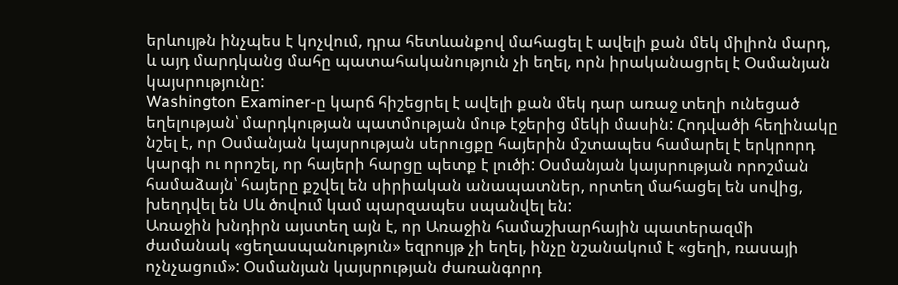երևույթն ինչպես է կոչվում, դրա հետևանքով մահացել է ավելի քան մեկ միլիոն մարդ, և այդ մարդկանց մահը պատահականություն չի եղել, որն իրականացրել է Օսմանյան կայսրությունը:
Washington Examiner-ը կարճ հիշեցրել է ավելի քան մեկ դար առաջ տեղի ունեցած եղելության՝ մարդկության պատմության մութ էջերից մեկի մասին: Հոդվածի հեղինակը նշել է, որ Օսմանյան կայսրության սերուցքը հայերին մշտապես համարել է երկրորդ կարգի ու որոշել, որ հայերի հարցը պետք է լուծի: Օսմանյան կայսրության որոշման համաձայն՝ հայերը քշվել են սիրիական անապատներ, որտեղ մահացել են սովից, խեղդվել են Սև ծովում կամ պարզապես սպանվել են:
Առաջին խնդիրն այստեղ այն է, որ Առաջին համաշխարհային պատերազմի ժամանակ «ցեղասպանություն» եզրույթ չի եղել, ինչը նշանակում է «ցեղի, ռասայի ոչնչացում»: Օսմանյան կայսրության ժառանգորդ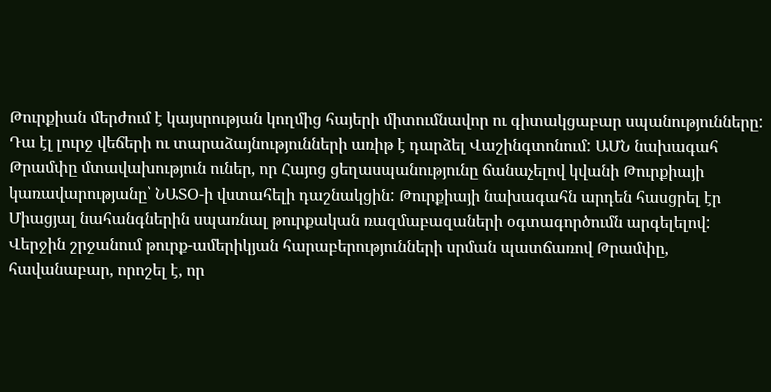Թուրքիան մերժում է կայսրության կողմից հայերի միտումնավոր ու գիտակցաբար սպանությունները:
Դա էլ լուրջ վեճերի ու տարաձայնությունների առիթ է դարձել Վաշինգտոնում: ԱՄՆ նախագահ Թրամփը մտավախություն ուներ, որ Հայոց ցեղասպանությունը ճանաչելով կվանի Թուրքիայի կառավարությանը՝ ՆԱՏՕ-ի վստահելի դաշնակցին: Թուրքիայի նախագահն արդեն հասցրել էր Միացյալ նահանգներին սպառնալ թուրքական ռազմաբազաների օգտագործումն արգելելով: Վերջին շրջանում թուրք-ամերիկյան հարաբերությունների սրման պատճառով Թրամփը, հավանաբար, որոշել է, որ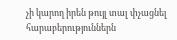չի կարող իրեն թույլ տալ փչացնել հարաբերություններն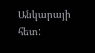Անկարայի հետ: